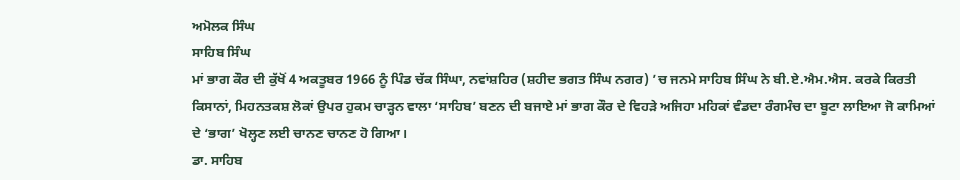ਅਮੋਲਕ ਸਿੰਘ
ਸਾਹਿਬ ਸਿੰਘ
ਮਾਂ ਭਾਗ ਕੌਰ ਦੀ ਕੁੱਖੋਂ 4 ਅਕਤੂਬਰ 1966 ਨੂੰ ਪਿੰਡ ਚੱਕ ਸਿੰਘਾ, ਨਵਾਂਸ਼ਹਿਰ (ਸ਼ਹੀਦ ਭਗਤ ਸਿੰਘ ਨਗਰ) ’ਚ ਜਨਮੇ ਸਾਹਿਬ ਸਿੰਘ ਨੇ ਬੀ.ਏ.ਐਮ.ਐਸ. ਕਰਕੇ ਕਿਰਤੀ ਕਿਸਾਨਾਂ, ਮਿਹਨਤਕਸ਼ ਲੋਕਾਂ ਉਪਰ ਹੁਕਮ ਚਾੜ੍ਹਨ ਵਾਲਾ ‘ਸਾਹਿਬ’ ਬਣਨ ਦੀ ਬਜਾਏ ਮਾਂ ਭਾਗ ਕੌਰ ਦੇ ਵਿਹੜੇ ਅਜਿਹਾ ਮਹਿਕਾਂ ਵੰਡਦਾ ਰੰਗਮੰਚ ਦਾ ਬੂਟਾ ਲਾਇਆ ਜੋ ਕਾਮਿਆਂ ਦੇ ‘ਭਾਗ’ ਖੋਲ੍ਹਣ ਲਈ ਚਾਨਣ ਚਾਨਣ ਹੋ ਗਿਆ।
ਡਾ. ਸਾਹਿਬ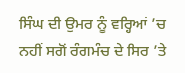ਸਿੰਘ ਦੀ ਉਮਰ ਨੂੰ ਵਰ੍ਹਿਆਂ ’ਚ ਨਹੀਂ ਸਗੋਂ ਰੰਗਮੰਚ ਦੇ ਸਿਰ ’ਤੇ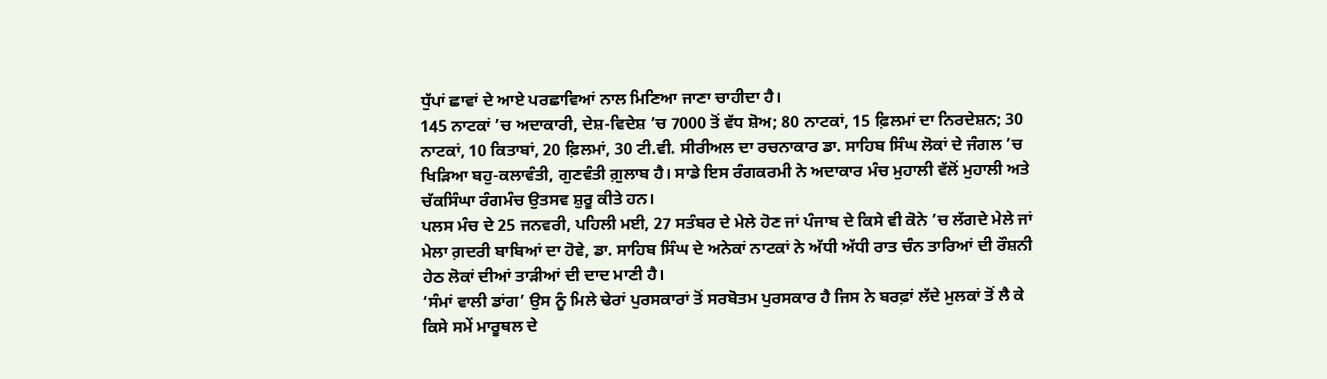ਧੁੱਪਾਂ ਛਾਵਾਂ ਦੇ ਆਏ ਪਰਛਾਵਿਆਂ ਨਾਲ ਮਿਣਿਆ ਜਾਣਾ ਚਾਹੀਦਾ ਹੈ।
145 ਨਾਟਕਾਂ ’ਚ ਅਦਾਕਾਰੀ, ਦੇਸ਼-ਵਿਦੇਸ਼ ’ਚ 7000 ਤੋਂ ਵੱਧ ਸ਼ੋਅ; 80 ਨਾਟਕਾਂ, 15 ਫ਼ਿਲਮਾਂ ਦਾ ਨਿਰਦੇਸ਼ਨ; 30 ਨਾਟਕਾਂ, 10 ਕਿਤਾਬਾਂ, 20 ਫ਼ਿਲਮਾਂ, 30 ਟੀ.ਵੀ. ਸੀਰੀਅਲ ਦਾ ਰਚਨਾਕਾਰ ਡਾ. ਸਾਹਿਬ ਸਿੰਘ ਲੋਕਾਂ ਦੇ ਜੰਗਲ ’ਚ ਖਿੜਿਆ ਬਹੁ-ਕਲਾਵੰਤੀ, ਗੁਣਵੰਤੀ ਗ਼ੁਲਾਬ ਹੈ। ਸਾਡੇ ਇਸ ਰੰਗਕਰਮੀ ਨੇ ਅਦਾਕਾਰ ਮੰਚ ਮੁਹਾਲੀ ਵੱਲੋਂ ਮੁਹਾਲੀ ਅਤੇ ਚੱਕਸਿੰਘਾ ਰੰਗਮੰਚ ਉਤਸਵ ਸ਼ੁਰੂ ਕੀਤੇ ਹਨ।
ਪਲਸ ਮੰਚ ਦੇ 25 ਜਨਵਰੀ, ਪਹਿਲੀ ਮਈ, 27 ਸਤੰਬਰ ਦੇ ਮੇਲੇ ਹੋਣ ਜਾਂ ਪੰਜਾਬ ਦੇ ਕਿਸੇ ਵੀ ਕੋਨੇ ’ਚ ਲੱਗਦੇ ਮੇਲੇ ਜਾਂ ਮੇਲਾ ਗ਼ਦਰੀ ਬਾਬਿਆਂ ਦਾ ਹੋਵੇ, ਡਾ. ਸਾਹਿਬ ਸਿੰਘ ਦੇ ਅਨੇਕਾਂ ਨਾਟਕਾਂ ਨੇ ਅੱਧੀ ਅੱਧੀ ਰਾਤ ਚੰਨ ਤਾਰਿਆਂ ਦੀ ਰੌਸ਼ਨੀ ਹੇਠ ਲੋਕਾਂ ਦੀਆਂ ਤਾੜੀਆਂ ਦੀ ਦਾਦ ਮਾਣੀ ਹੈ।
‘ਸੰਮਾਂ ਵਾਲੀ ਡਾਂਗ’ ਉਸ ਨੂੰ ਮਿਲੇ ਢੇਰਾਂ ਪੁਰਸਕਾਰਾਂ ਤੋਂ ਸਰਬੋਤਮ ਪੁਰਸਕਾਰ ਹੈ ਜਿਸ ਨੇ ਬਰਫ਼ਾਂ ਲੱਦੇ ਮੁਲਕਾਂ ਤੋਂ ਲੈ ਕੇ ਕਿਸੇ ਸਮੇਂ ਮਾਰੂਥਲ ਦੇ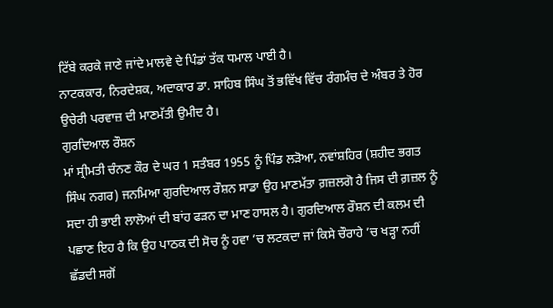ਟਿੱਬੇ ਕਰਕੇ ਜਾਣੇ ਜਾਂਦੇ ਮਾਲਵੇ ਦੇ ਪਿੰਡਾਂ ਤੱਕ ਧਮਾਲ ਪਾਈ ਹੈ।
ਨਾਟਕਕਾਰ, ਨਿਰਦੇਸ਼ਕ, ਅਦਾਕਾਰ ਡਾ. ਸਾਹਿਬ ਸਿੰਘ ਤੋਂ ਭਵਿੱਖ ਵਿੱਚ ਰੰਗਮੰਚ ਦੇ ਅੰਬਰ ਤੇ ਹੋਰ ਉਚੇਰੀ ਪਰਵਾਜ਼ ਦੀ ਮਾਣਮੱਤੀ ਉਮੀਦ ਹੈ।
ਗੁਰਦਿਆਲ ਰੌਸ਼ਨ
ਮਾਂ ਸ੍ਰੀਮਤੀ ਚੰਨਣ ਕੌਰ ਦੇ ਘਰ 1 ਸਤੰਬਰ 1955 ਨੂੰ ਪਿੰਡ ਲੜੋਆ, ਨਵਾਂਸ਼ਹਿਰ (ਸ਼ਹੀਦ ਭਗਤ ਸਿੰਘ ਨਗਰ) ਜਨਮਿਆ ਗੁਰਦਿਆਲ ਰੌਸ਼ਨ ਸਾਡਾ ਉਹ ਮਾਣਮੱਤਾ ਗ਼ਜ਼ਲਗੋ ਹੈ ਜਿਸ ਦੀ ਗ਼ਜ਼ਲ ਨੂੰ ਸਦਾ ਹੀ ਭਾਈ ਲਾਲੋਆਂ ਦੀ ਬਾਂਹ ਫੜਨ ਦਾ ਮਾਣ ਹਾਸਲ ਹੈ। ਗੁਰਦਿਆਲ ਰੌਸ਼ਨ ਦੀ ਕਲਮ ਦੀ ਪਛਾਣ ਇਹ ਹੈ ਕਿ ਉਹ ਪਾਠਕ ਦੀ ਸੋਚ ਨੂੰ ਹਵਾ ’ਚ ਲਟਕਦਾ ਜਾਂ ਕਿਸੇ ਚੌਰਾਹੇ ’ਚ ਖੜ੍ਹਾ ਨਹੀਂ ਛੱਡਦੀ ਸਗੋਂ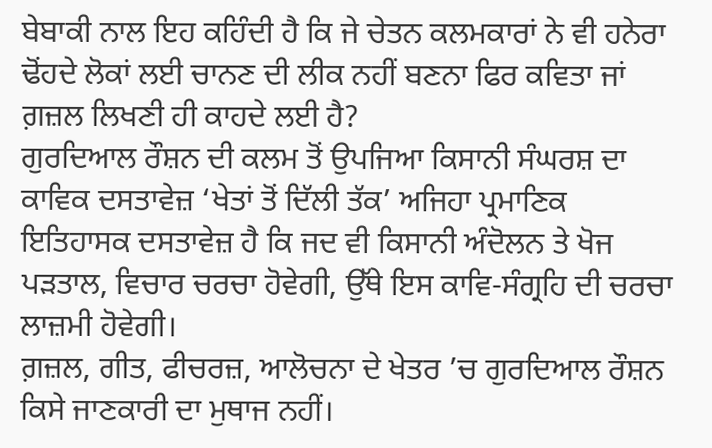ਬੇਬਾਕੀ ਨਾਲ ਇਹ ਕਹਿੰਦੀ ਹੈ ਕਿ ਜੇ ਚੇਤਨ ਕਲਮਕਾਰਾਂ ਨੇ ਵੀ ਹਨੇਰਾ ਢੋਂਹਦੇ ਲੋਕਾਂ ਲਈ ਚਾਨਣ ਦੀ ਲੀਕ ਨਹੀਂ ਬਣਨਾ ਫਿਰ ਕਵਿਤਾ ਜਾਂ ਗ਼ਜ਼ਲ ਲਿਖਣੀ ਹੀ ਕਾਹਦੇ ਲਈ ਹੈ?
ਗੁਰਦਿਆਲ ਰੌਸ਼ਨ ਦੀ ਕਲਮ ਤੋਂ ਉਪਜਿਆ ਕਿਸਾਨੀ ਸੰਘਰਸ਼ ਦਾ ਕਾਵਿਕ ਦਸਤਾਵੇਜ਼ ‘ਖੇਤਾਂ ਤੋਂ ਦਿੱਲੀ ਤੱਕ’ ਅਜਿਹਾ ਪ੍ਰਮਾਣਿਕ ਇਤਿਹਾਸਕ ਦਸਤਾਵੇਜ਼ ਹੈ ਕਿ ਜਦ ਵੀ ਕਿਸਾਨੀ ਅੰਦੋਲਨ ਤੇ ਖੋਜ ਪੜਤਾਲ, ਵਿਚਾਰ ਚਰਚਾ ਹੋਵੇਗੀ, ਉੱਥੇ ਇਸ ਕਾਵਿ-ਸੰਗ੍ਰਹਿ ਦੀ ਚਰਚਾ ਲਾਜ਼ਮੀ ਹੋਵੇਗੀ।
ਗ਼ਜ਼ਲ, ਗੀਤ, ਫੀਚਰਜ਼, ਆਲੋਚਨਾ ਦੇ ਖੇਤਰ ’ਚ ਗੁਰਦਿਆਲ ਰੌਸ਼ਨ ਕਿਸੇ ਜਾਣਕਾਰੀ ਦਾ ਮੁਥਾਜ ਨਹੀਂ।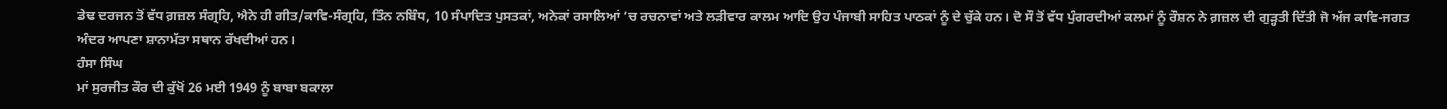ਡੇਢ ਦਰਜਨ ਤੋਂ ਵੱਧ ਗ਼ਜ਼ਲ ਸੰਗ੍ਰਹਿ, ਐਨੇ ਹੀ ਗੀਤ/ਕਾਵਿ-ਸੰਗ੍ਰਹਿ, ਤਿੰਨ ਨਬਿੰਧ, 10 ਸੰਪਾਦਿਤ ਪੁਸਤਕਾਂ, ਅਨੇਕਾਂ ਰਸਾਲਿਆਂ ’ਚ ਰਚਨਾਵਾਂ ਅਤੇ ਲੜੀਵਾਰ ਕਾਲਮ ਆਦਿ ਉਹ ਪੰਜਾਬੀ ਸਾਹਿਤ ਪਾਠਕਾਂ ਨੂੰ ਦੇ ਚੁੱਕੇ ਹਨ। ਦੋ ਸੌ ਤੋਂ ਵੱਧ ਪੁੰਗਰਦੀਆਂ ਕਲਮਾਂ ਨੂੰ ਰੌਸ਼ਨ ਨੇ ਗ਼ਜ਼ਲ ਦੀ ਗੁੜ੍ਹਤੀ ਦਿੱਤੀ ਜੋ ਅੱਜ ਕਾਵਿ-ਜਗਤ ਅੰਦਰ ਆਪਣਾ ਸ਼ਾਨਾਮੱਤਾ ਸਥਾਨ ਰੱਖਦੀਆਂ ਹਨ।
ਹੰਸਾ ਸਿੰਘ
ਮਾਂ ਸੁਰਜੀਤ ਕੌਰ ਦੀ ਕੁੱਖੋਂ 26 ਮਈ 1949 ਨੂੰ ਬਾਬਾ ਬਕਾਲਾ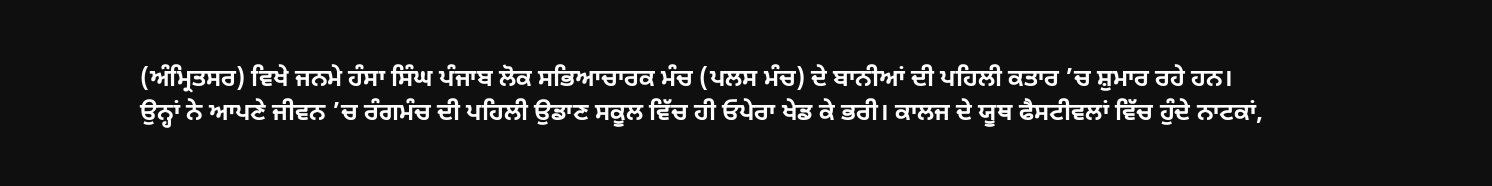(ਅੰਮ੍ਰਿਤਸਰ) ਵਿਖੇ ਜਨਮੇ ਹੰਸਾ ਸਿੰਘ ਪੰਜਾਬ ਲੋਕ ਸਭਿਆਚਾਰਕ ਮੰਚ (ਪਲਸ ਮੰਚ) ਦੇ ਬਾਨੀਆਂ ਦੀ ਪਹਿਲੀ ਕਤਾਰ ’ਚ ਸ਼ੁਮਾਰ ਰਹੇ ਹਨ।
ਉਨ੍ਹਾਂ ਨੇ ਆਪਣੇ ਜੀਵਨ ’ਚ ਰੰਗਮੰਚ ਦੀ ਪਹਿਲੀ ਉਡਾਣ ਸਕੂਲ ਵਿੱਚ ਹੀ ਓਪੇਰਾ ਖੇਡ ਕੇ ਭਰੀ। ਕਾਲਜ ਦੇ ਯੂਥ ਫੈਸਟੀਵਲਾਂ ਵਿੱਚ ਹੁੰਦੇ ਨਾਟਕਾਂ,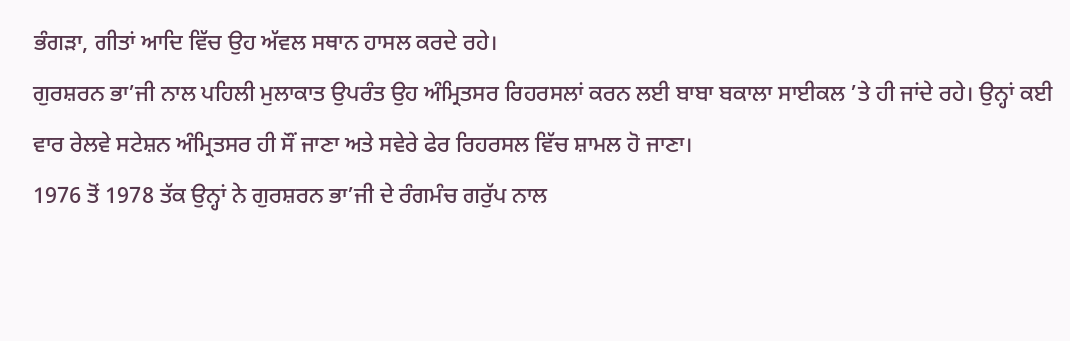ਭੰਗੜਾ, ਗੀਤਾਂ ਆਦਿ ਵਿੱਚ ਉਹ ਅੱਵਲ ਸਥਾਨ ਹਾਸਲ ਕਰਦੇ ਰਹੇ।
ਗੁਰਸ਼ਰਨ ਭਾ’ਜੀ ਨਾਲ ਪਹਿਲੀ ਮੁਲਾਕਾਤ ਉਪਰੰਤ ਉਹ ਅੰਮ੍ਰਿਤਸਰ ਰਿਹਰਸਲਾਂ ਕਰਨ ਲਈ ਬਾਬਾ ਬਕਾਲਾ ਸਾਈਕਲ ’ਤੇ ਹੀ ਜਾਂਦੇ ਰਹੇ। ਉਨ੍ਹਾਂ ਕਈ ਵਾਰ ਰੇਲਵੇ ਸਟੇਸ਼ਨ ਅੰਮ੍ਰਿਤਸਰ ਹੀ ਸੌਂ ਜਾਣਾ ਅਤੇ ਸਵੇਰੇ ਫੇਰ ਰਿਹਰਸਲ ਵਿੱਚ ਸ਼ਾਮਲ ਹੋ ਜਾਣਾ।
1976 ਤੋਂ 1978 ਤੱਕ ਉਨ੍ਹਾਂ ਨੇ ਗੁਰਸ਼ਰਨ ਭਾ’ਜੀ ਦੇ ਰੰਗਮੰਚ ਗਰੁੱਪ ਨਾਲ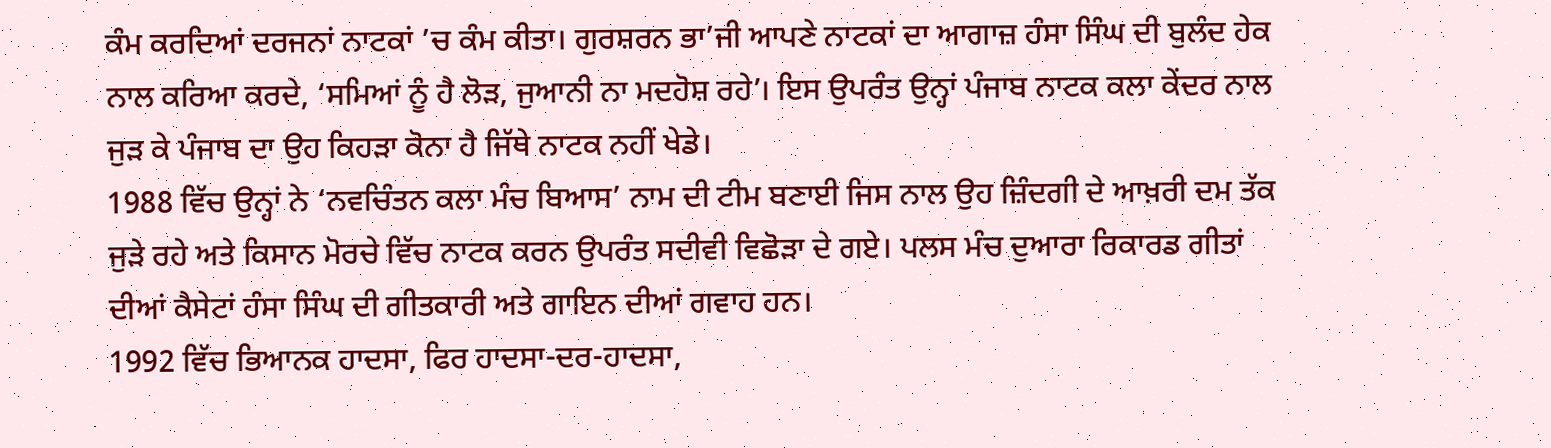ਕੰਮ ਕਰਦਿਆਂ ਦਰਜਨਾਂ ਨਾਟਕਾਂ ’ਚ ਕੰਮ ਕੀਤਾ। ਗੁਰਸ਼ਰਨ ਭਾ’ਜੀ ਆਪਣੇ ਨਾਟਕਾਂ ਦਾ ਆਗਾਜ਼ ਹੰਸਾ ਸਿੰਘ ਦੀ ਬੁਲੰਦ ਹੇਕ ਨਾਲ ਕਰਿਆ ਕਰਦੇ, ‘ਸਮਿਆਂ ਨੂੰ ਹੈ ਲੋੜ, ਜੁਆਨੀ ਨਾ ਮਦਹੋਸ਼ ਰਹੇ’। ਇਸ ਉਪਰੰਤ ਉਨ੍ਹਾਂ ਪੰਜਾਬ ਨਾਟਕ ਕਲਾ ਕੇਂਦਰ ਨਾਲ ਜੁੜ ਕੇ ਪੰਜਾਬ ਦਾ ਉਹ ਕਿਹੜਾ ਕੋਨਾ ਹੈ ਜਿੱਥੇ ਨਾਟਕ ਨਹੀਂ ਖੇਡੇ।
1988 ਵਿੱਚ ਉਨ੍ਹਾਂ ਨੇ ‘ਨਵਚਿੰਤਨ ਕਲਾ ਮੰਚ ਬਿਆਸ’ ਨਾਮ ਦੀ ਟੀਮ ਬਣਾਈ ਜਿਸ ਨਾਲ ਉਹ ਜ਼ਿੰਦਗੀ ਦੇ ਆਖ਼ਰੀ ਦਮ ਤੱਕ ਜੁੜੇ ਰਹੇ ਅਤੇ ਕਿਸਾਨ ਮੋਰਚੇ ਵਿੱਚ ਨਾਟਕ ਕਰਨ ਉਪਰੰਤ ਸਦੀਵੀ ਵਿਛੋੜਾ ਦੇ ਗਏ। ਪਲਸ ਮੰਚ ਦੁਆਰਾ ਰਿਕਾਰਡ ਗੀਤਾਂ ਦੀਆਂ ਕੈਸੇਟਾਂ ਹੰਸਾ ਸਿੰਘ ਦੀ ਗੀਤਕਾਰੀ ਅਤੇ ਗਾਇਨ ਦੀਆਂ ਗਵਾਹ ਹਨ।
1992 ਵਿੱਚ ਭਿਆਨਕ ਹਾਦਸਾ, ਫਿਰ ਹਾਦਸਾ-ਦਰ-ਹਾਦਸਾ,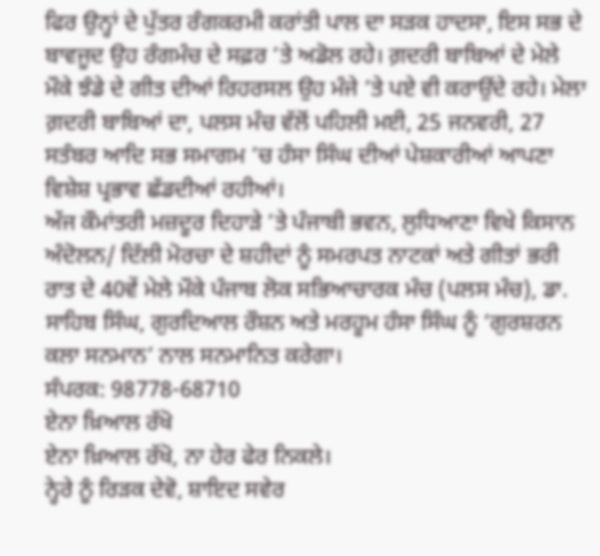ਫਿਰ ਉਨ੍ਹਾਂ ਦੇ ਪੁੱਤਰ ਰੰਗਕਰਮੀ ਕਰਾਂਤੀ ਪਾਲ ਦਾ ਸੜਕ ਹਾਦਸਾ, ਇਸ ਸਭ ਦੇ ਬਾਵਜੂਦ ਉਹ ਰੰਗਮੰਚ ਦੇ ਸਫ਼ਰ ’ਤੇ ਅਡੋਲ ਰਹੇ। ਗ਼ਦਰੀ ਬਾਬਿਆਂ ਦੇ ਮੇਲੇ ਮੌਕੇ ਝੰਡੇ ਦੇ ਗੀਤ ਦੀਆਂ ਰਿਹਰਸਲ ਉਹ ਮੰਜੇ ’ਤੇ ਪਏ ਵੀ ਕਰਾਉਂਦੇ ਰਹੇ। ਮੇਲਾ ਗ਼ਦਰੀ ਬਾਬਿਆਂ ਦਾ, ਪਲਸ ਮੰਚ ਵੱਲੋਂ ਪਹਿਲੀ ਮਈ, 25 ਜਨਵਰੀ, 27 ਸਤੰਬਰ ਆਦਿ ਸਭ ਸਮਾਗਮ ’ਚ ਹੰਸਾ ਸਿੰਘ ਦੀਆਂ ਪੇਸ਼ਕਾਰੀਆਂ ਆਪਣਾ ਵਿਸ਼ੇਸ਼ ਪ੍ਰਭਾਵ ਛੱਡਦੀਆਂ ਰਹੀਆਂ।
ਅੱਜ ਕੌਮਾਂਤਰੀ ਮਜ਼ਦੂਰ ਦਿਹਾੜੇ ’ਤੇ ਪੰਜਾਬੀ ਭਵਨ, ਲੁਧਿਆਣਾ ਵਿਖੇ ਕਿਸਾਨ ਅੰਦੋਲਨ/ ਦਿੱਲੀ ਮੋਰਚਾ ਦੇ ਸ਼ਹੀਦਾਂ ਨੂੰ ਸਮਰਪਤ ਨਾਟਕਾਂ ਅਤੇ ਗੀਤਾਂ ਭਰੀ ਰਾਤ ਦੇ 40ਵੇਂ ਮੇਲੇ ਮੌਕੇ ਪੰਜਾਬ ਲੋਕ ਸਭਿਆਚਾਰਕ ਮੰਚ (ਪਲਸ ਮੰਚ), ਡਾ. ਸਾਹਿਬ ਸਿੰਘ, ਗੁਰਦਿਆਲ ਰੌਸ਼ਨ ਅਤੇ ਮਰਹੂਮ ਹੰਸਾ ਸਿੰਘ ਨੂੰ ‘ਗੁਰਸ਼ਰਨ ਕਲਾ ਸਨਮਾਨ’ ਨਾਲ ਸਨਮਾਨਿਤ ਕਰੇਗਾ।
ਸੰਪਰਕ: 98778-68710
ਏਨਾ ਖ਼ਿਆਲ ਰੱਖੋ
ਏਨਾ ਖ਼ਿਆਲ ਰੱਖੋ, ਨਾ ਹੇਰ ਫੇਰ ਨਿਕਲੇ।
ਨ੍ਹੇਰੇ ਨੂੰ ਰਿੜਕ ਦੇਵੋ, ਸ਼ਾਇਦ ਸਵੇਰ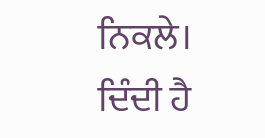ਨਿਕਲੇ।
ਦਿੰਦੀ ਹੈ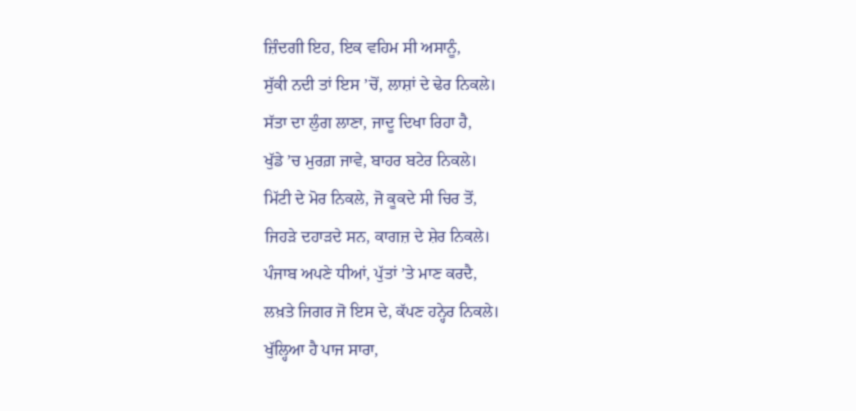ਜ਼ਿੰਦਗੀ ਇਹ, ਇਕ ਵਹਿਮ ਸੀ ਅਸਾਨੂੰ,
ਸੁੱਕੀ ਨਦੀ ਤਾਂ ਇਸ ’ਚੋਂ, ਲਾਸ਼ਾਂ ਦੇ ਢੇਰ ਨਿਕਲੇ।
ਸੱਤਾ ਦਾ ਲੁੰਗ ਲਾਣਾ, ਜਾਦੂ ਦਿਖਾ ਰਿਹਾ ਹੈ,
ਖੁੱਡੇ ’ਚ ਮੁਰਗ਼ ਜਾਵੇ, ਬਾਹਰ ਬਟੇਰ ਨਿਕਲੇ।
ਮਿੱਟੀ ਦੇ ਮੋਰ ਨਿਕਲੇ, ਜੋ ਕੂਕਦੇ ਸੀ ਚਿਰ ਤੋਂ,
ਜਿਹੜੇ ਦਹਾੜਦੇ ਸਨ, ਕਾਗਜ਼ ਦੇ ਸ਼ੇਰ ਨਿਕਲੇ।
ਪੰਜਾਬ ਅਪਣੇ ਧੀਆਂ, ਪੁੱਤਾਂ ’ਤੇ ਮਾਣ ਕਰਦੈ,
ਲਖ਼ਤੇ ਜਿਗਰ ਜੋ ਇਸ ਦੇ, ਕੱਪਣ ਹਨ੍ਹੇਰ ਨਿਕਲੇ।
ਖੁੱਲ੍ਹਿਆ ਹੈ ਪਾਜ ਸਾਰਾ,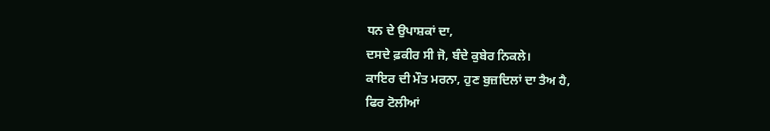ਧਨ ਦੇ ਉਪਾਸ਼ਕਾਂ ਦਾ,
ਦਸਦੇ ਫ਼ਕੀਰ ਸੀ ਜੋ, ਬੰਦੇ ਕੁਬੇਰ ਨਿਕਲੇ।
ਕਾਇਰ ਦੀ ਮੌਤ ਮਰਨਾ, ਹੁਣ ਬੁਜ਼ਦਿਲਾਂ ਦਾ ਤੈਅ ਹੈ,
ਫਿਰ ਟੋਲੀਆਂ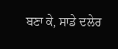ਬਣਾ ਕੇ, ਸਾਡੇ ਦਲੇਰ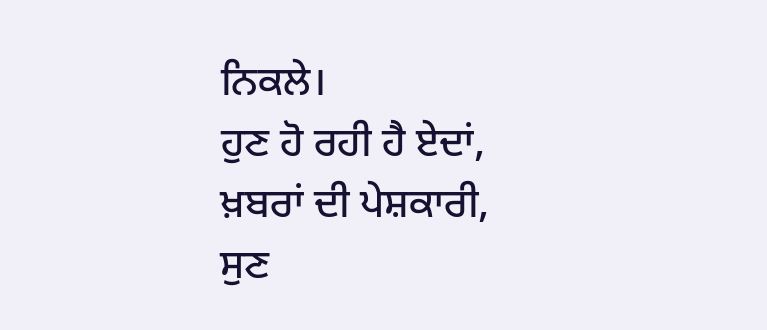ਨਿਕਲੇ।
ਹੁਣ ਹੋ ਰਹੀ ਹੈ ਏਦਾਂ, ਖ਼ਬਰਾਂ ਦੀ ਪੇਸ਼ਕਾਰੀ,
ਸੁਣ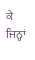ਕੇ ਜਿਨ੍ਹਾਂ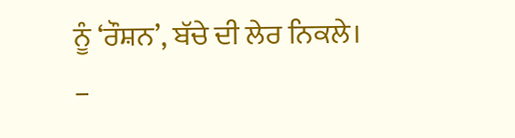ਨੂੰ ‘ਰੌਸ਼ਨ’, ਬੱਚੇ ਦੀ ਲੇਰ ਨਿਕਲੇ।
–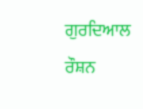ਗੁਰਦਿਆਲ ਰੌਸ਼ਨ